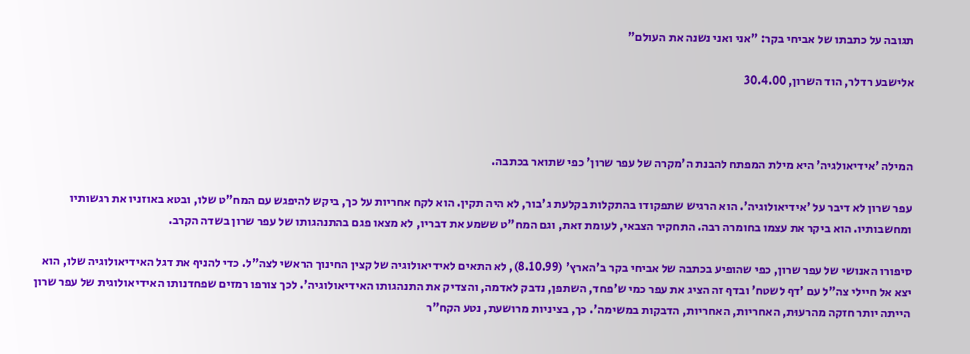תגובה על כתבתו של אביחי בקר: "אני ואני נשנה את העולם"

אלישבע רדלר, הוד השרון, 30.4.00



המילה 'אידיאולגיה' היא מילת המפתח להבנת ה'מקרה של עפר שרון' כפי שתואר בכתבה.

עפר שרון לא דיבר על 'אידיאולוגיה'. הוא הרגיש שתפקודו בהתקלות בקלעת ג'בור, לא היה תקין. הוא לקח אחריות על כך, ביקש להיפגש עם המח"ט שלו, ובטא באוזניו את רגשותיו ומחשבותיו. הוא ביקר את עצמו בחומרה רבה. התחקיר הצבאי, לעומת זאת, וגם המח"ט ששמע את דבריו, לא מצאו פגם בהתנהגותו של עפר שרון בשדה הקרב.

סיפורו האנושי של עפר שרון, כפי שהופיע בכתבה של אביחי בקר ב'הארץ' (8.10.99), לא התאים לאידיאולוגיה של קצין החינוך הראשי לצה"ל. כדי להניף את דגל האידיאולוגיה שלו, הוא יצא אל חיילי צה"ל עם 'דף לשטח' ובדף זה הציג את עפר כמי ש'פחד, השתפן, נדבק לאדמה, והצדיק את התנהגותו האידיאולוגיה'. לכך צורפו רמזים שפחדנותו האידיאולוגית של עפר שרון הייתה יותר חזקה מהרעוּת, האחריות, האחריות, הדבקות במשימה'. כך, בציניות מרושעת, נטע הקח"ר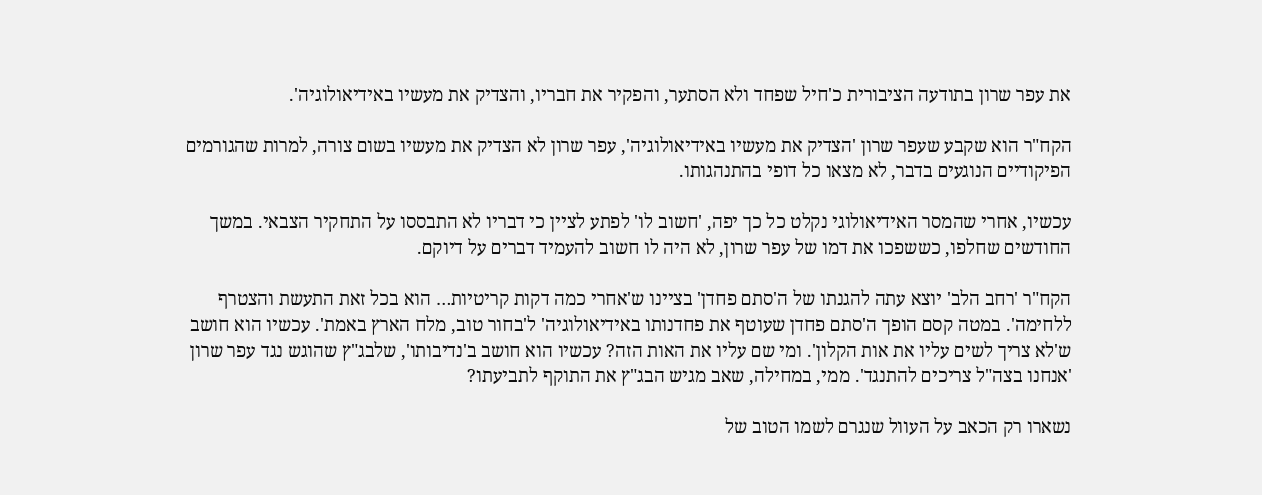את עפר שרון בתודעה הציבורית כ'חיל שפחד ולא הסתער, והפקיר את חבריו, והצדיק את מעשיו באידיאולוגיה'.

הקח"ר הוא שקבע שעפר שרון 'הצדיק את מעשיו באידיאולוגיה', עפר שרון לא הצדיק את מעשיו בשום צורה, למרות שהגורמים הפיקודיים הנוגעים בדבר, לא מצאו כל דופי בהתנהגותו.

עכשיו, אחרי שהמסר האידיאולוגי נקלט כל כך יפה, 'חשוב לו' לפתע לציין כי דבריו לא התבססו על התחקיר הצבאי. במשך החודשים שחלפו, כששפכו את דמו של עפר שרון, לא היה לו חשוב להעמיד דברים על דיוקם.

הקח"ר 'רחב הלב' יוצא עתה להגנתו של ה'סתם פחדן' בציינו ש'אחרי כמה דקות קריטיות… הוא בכל זאת התעשת והצטרף ללחימה'. במטה קסם הופך ה'סתם פחדן שעוטף את פחדנותו באידיאולוגיה' ל'בחור טוב, מלח הארץ באמת'. עכשיו הוא חושב ש'לא צריך לשים עליו את אות הקלון'. ומי שם עליו את האות הזה? עכשיו הוא חושב ב'נדיבותו', שלבג"ץ שהוגש נגד עפר שרון 'אנחנו בצה"ל צריכים להתנגד'. ממי, במחילה, שאב מגיש הבג"ץ את התוקף לתביעתו?

נשארו רק הכאב על העוול שנגרם לשמו הטוב של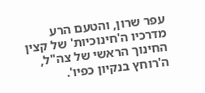עפר שרון, והטעם הרע מדרכיו ה'חינוכיות' של קצין החינוך הראשי של צה"ל, ה'רוחץ בנקיון כפיו'.